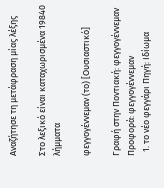Αναζήτησε τη μετάφραση μίας λέξης

Στο λεξικό είναι καταχωρισμένα 19840 λήμματα

φεγγογέννεμαν (το) [Ουσιαστικό]

Γραφή στην Ποντιακή: φεγγογέννεμαν Προφορά: φεγγογέννεμαν
  1. το νέο φεγγάρι Πηγή: Ιδίωμα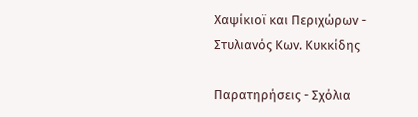Χαψίκιοϊ και Περιχώρων - Στυλιανός Κων. Κυκκίδης

Παρατηρήσεις - Σχόλια